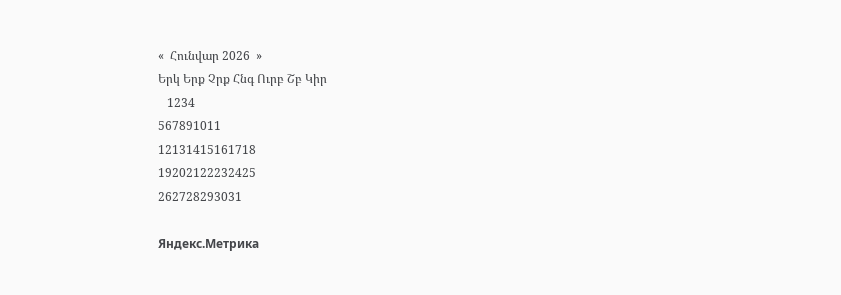«  Հունվար 2026  »
Երկ Երք Չրք Հնգ Ուրբ Շբ Կիր
   1234
567891011
12131415161718
19202122232425
262728293031

Яндекс.Метрика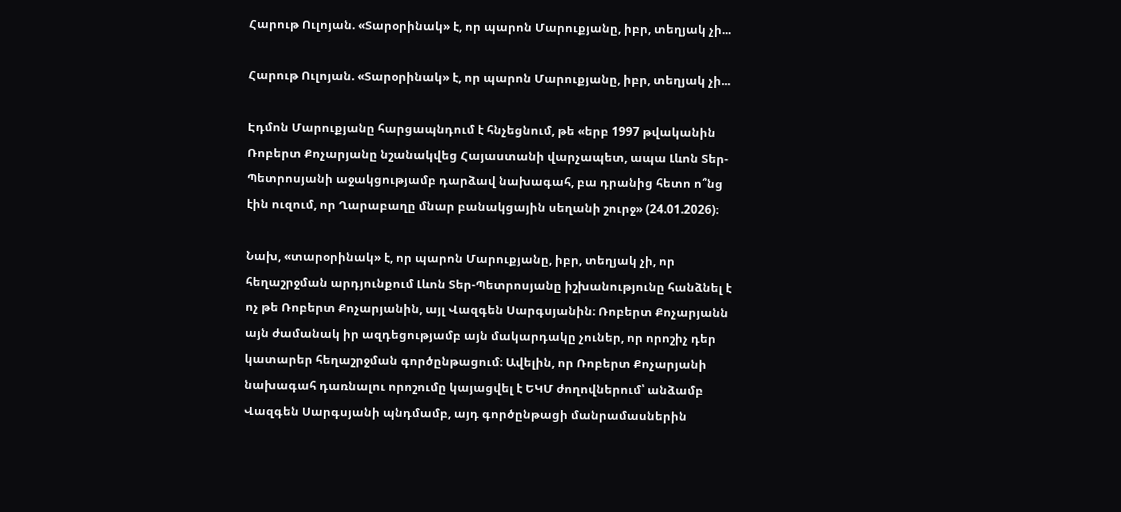Հարութ Ուլոյան. «Տարօրինակ» է, որ պարոն Մարուքյանը, իբր, տեղյակ չի...

Հարութ Ուլոյան. «Տարօրինակ» է, որ պարոն Մարուքյանը, իբր, տեղյակ չի...

Էդմոն Մարուքյանը հարցապնդում է հնչեցնում, թե «երբ 1997 թվականին Ռոբերտ Քոչարյանը նշանակվեց Հայաստանի վարչապետ, ապա Լևոն Տեր-Պետրոսյանի աջակցությամբ դարձավ նախագահ, բա դրանից հետո ո՞նց էին ուզում, որ Ղարաբաղը մնար բանակցային սեղանի շուրջ» (24.01.2026)։

Նախ, «տարօրինակ» է, որ պարոն Մարուքյանը, իբր, տեղյակ չի, որ հեղաշրջման արդյունքում Լևոն Տեր-Պետրոսյանը իշխանությունը հանձնել է ոչ թե Ռոբերտ Քոչարյանին, այլ Վազգեն Սարգսյանին։ Ռոբերտ Քոչարյանն այն ժամանակ իր ազդեցությամբ այն մակարդակը չուներ, որ որոշիչ դեր կատարեր հեղաշրջման գործընթացում։ Ավելին, որ Ռոբերտ Քոչարյանի նախագահ դառնալու որոշումը կայացվել է ԵԿՄ ժողովներում՝ անձամբ Վազգեն Սարգսյանի պնդմամբ, այդ գործընթացի մանրամասներին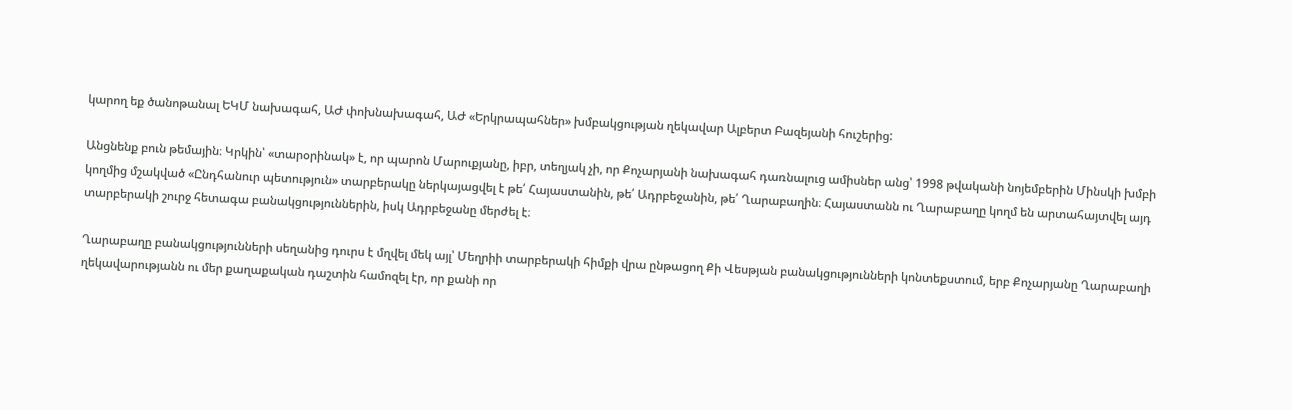կարող եք ծանոթանալ ԵԿՄ նախագահ, ԱԺ փոխնախագահ, ԱԺ «Երկրապահներ» խմբակցության ղեկավար Ալբերտ Բազեյանի հուշերից:

Անցնենք բուն թեմային։ Կրկին՝ «տարօրինակ» է, որ պարոն Մարուքյանը, իբր, տեղյակ չի, որ Քոչարյանի նախագահ դառնալուց ամիսներ անց՝ 1998 թվականի նոյեմբերին Մինսկի խմբի կողմից մշակված «Ընդհանուր պետություն» տարբերակը ներկայացվել է թե՛ Հայաստանին, թե՛ Ադրբեջանին, թե՛ Ղարաբաղին։ Հայաստանն ու Ղարաբաղը կողմ են արտահայտվել այդ տարբերակի շուրջ հետագա բանակցություններին, իսկ Ադրբեջանը մերժել է։

Ղարաբաղը բանակցությունների սեղանից դուրս է մղվել մեկ այլ՝ Մեղրիի տարբերակի հիմքի վրա ընթացող Քի Վեսթյան բանակցությունների կոնտեքստում, երբ Քոչարյանը Ղարաբաղի ղեկավարությանն ու մեր քաղաքական դաշտին համոզել էր, որ քանի որ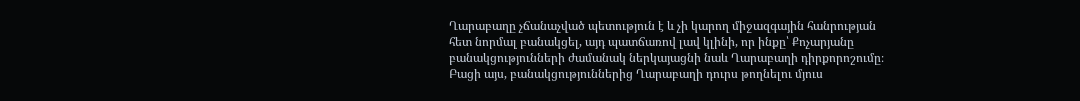Ղարաբաղը չճանաչված պետություն է և չի կարող միջազգային հանրության հետ նորմալ բանակցել, այդ պատճառով լավ կլինի, որ ինքը՝ Քոչարյանը բանակցությունների ժամանակ ներկայացնի նաև Ղարաբաղի դիրքորոշումը։ Բացի այս, բանակցություններից Ղարաբաղի դուրս թողնելու մյուս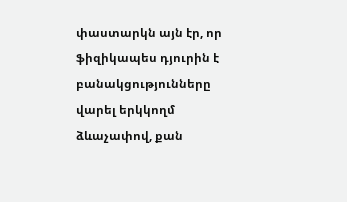փաստարկն այն էր, որ ֆիզիկապես դյուրին է բանակցությունները վարել երկկողմ ձևաչափով, քան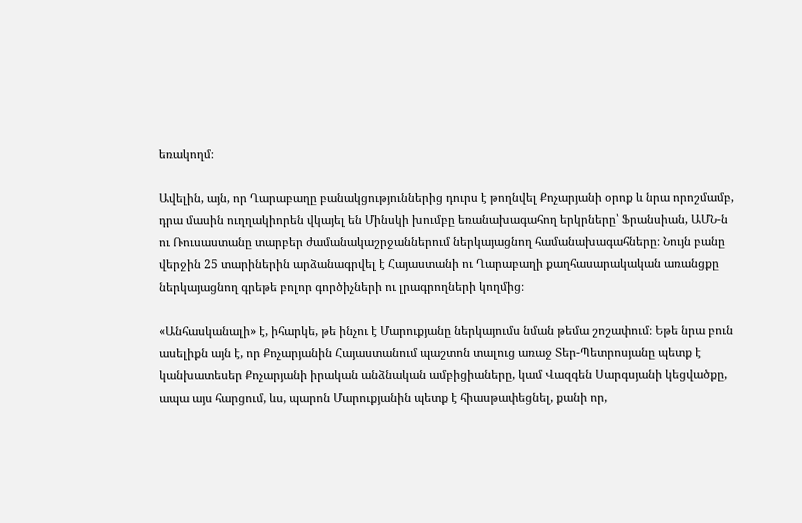եռակողմ։

Ավելին, այն, որ Ղարաբաղը բանակցություններից դուրս է թողնվել Քոչարյանի օրոք և նրա որոշմամբ, դրա մասին ուղղակիորեն վկայել են Մինսկի խումբը եռանախագահող երկրները՝ Ֆրանսիան, ԱՄՆ-ն ու Ռուսաստանը տարբեր ժամանակաշրջաններում ներկայացնող համանախագահները։ Նույն բանը վերջին 25 տարիներին արձանագրվել է Հայաստանի ու Ղարաբաղի քաղհասարակական առանցքը ներկայացնող գրեթե բոլոր գործիչների ու լրագրողների կողմից։

«Անհասկանալի» է, իհարկե, թե ինչու է Մարուքյանը ներկայումս նման թեմա շոշափում։ Եթե նրա բուն ասելիքն այն է, որ Քոչարյանին Հայաստանում պաշտոն տալուց առաջ Տեր-Պետրոսյանը պետք է կանխատեսեր Քոչարյանի իրական անձնական ամբիցիաները, կամ Վազգեն Սարգսյանի կեցվածքը, ապա այս հարցում, ևս, պարոն Մարուքյանին պետք է հիասթափեցնել, քանի որ,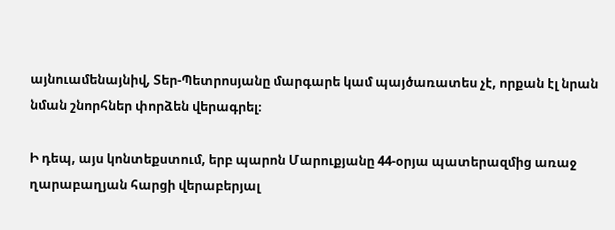այնուամենայնիվ, Տեր-Պետրոսյանը մարգարե կամ պայծառատես չէ, որքան էլ նրան նման շնորհներ փորձեն վերագրել։

Ի դեպ, այս կոնտեքստում, երբ պարոն Մարուքյանը 44-օրյա պատերազմից առաջ ղարաբաղյան հարցի վերաբերյալ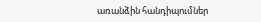առանձին հանդիպումներ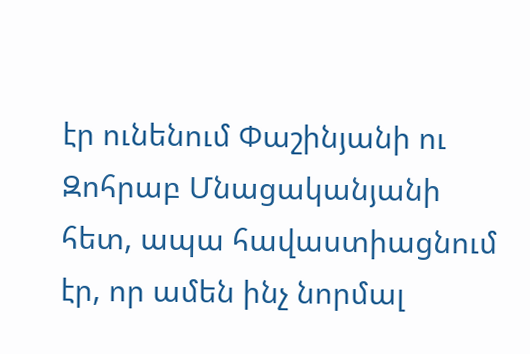էր ունենում Փաշինյանի ու Զոհրաբ Մնացականյանի հետ, ապա հավաստիացնում էր, որ ամեն ինչ նորմալ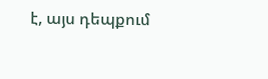է, այս դեպքում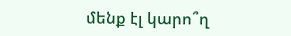մենք էլ կարո՞ղ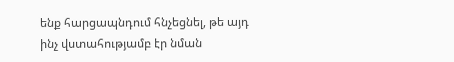ենք հարցապնդում հնչեցնել, թե այդ ինչ վստահությամբ էր նման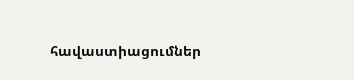հավաստիացումներ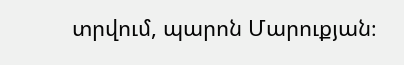տրվում, պարոն Մարուքյան։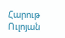Հարութ Ուլոյան